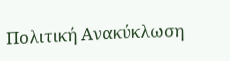Πολιτική Ανακύκλωση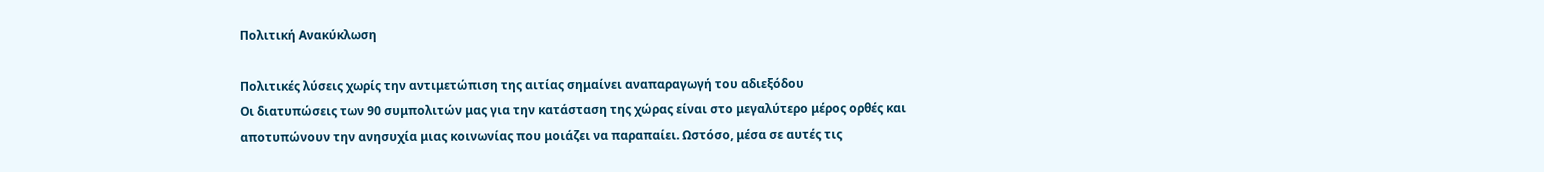Πολιτική Ανακύκλωση

Πολιτικές λύσεις χωρίς την αντιμετώπιση της αιτίας σημαίνει αναπαραγωγή του αδιεξόδου
Οι διατυπώσεις των 90 συμπολιτών μας για την κατάσταση της χώρας είναι στο μεγαλύτερο μέρος ορθές και αποτυπώνουν την ανησυχία μιας κοινωνίας που μοιάζει να παραπαίει. Ωστόσο, μέσα σε αυτές τις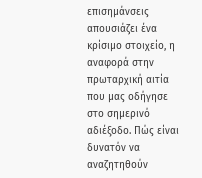επισημάνσεις απουσιάζει ένα κρίσιμο στοιχείο, η αναφορά στην πρωταρχική αιτία που μας οδήγησε στο σημερινό αδιέξοδο. Πώς είναι δυνατόν να αναζητηθούν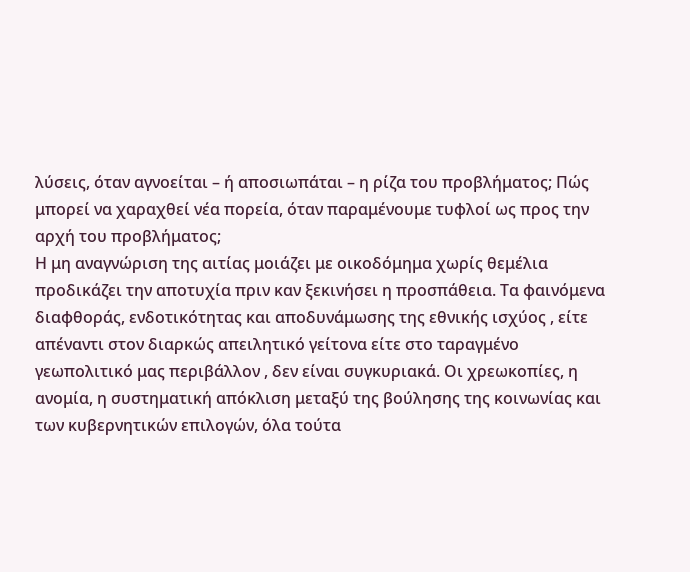λύσεις, όταν αγνοείται – ή αποσιωπάται – η ρίζα του προβλήματος; Πώς μπορεί να χαραχθεί νέα πορεία, όταν παραμένουμε τυφλοί ως προς την αρχή του προβλήματος;
Η μη αναγνώριση της αιτίας μοιάζει με οικοδόμημα χωρίς θεμέλια προδικάζει την αποτυχία πριν καν ξεκινήσει η προσπάθεια. Τα φαινόμενα διαφθοράς, ενδοτικότητας και αποδυνάμωσης της εθνικής ισχύος , είτε απέναντι στον διαρκώς απειλητικό γείτονα είτε στο ταραγμένο γεωπολιτικό μας περιβάλλον , δεν είναι συγκυριακά. Οι χρεωκοπίες, η ανομία, η συστηματική απόκλιση μεταξύ της βούλησης της κοινωνίας και των κυβερνητικών επιλογών, όλα τούτα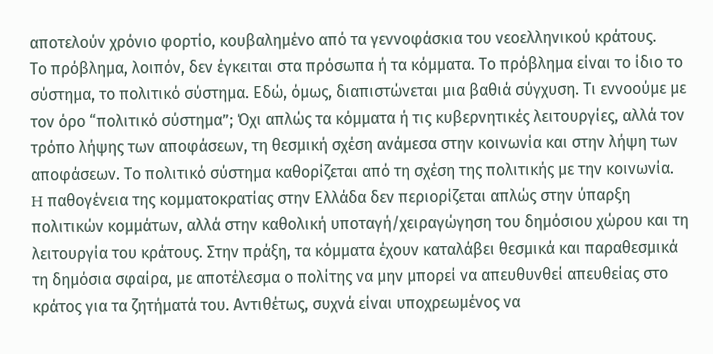αποτελούν χρόνιο φορτίο, κουβαλημένο από τα γεννοφάσκια του νεοελληνικού κράτους.
Το πρόβλημα, λοιπόν, δεν έγκειται στα πρόσωπα ή τα κόμματα. Το πρόβλημα είναι το ίδιο το σύστημα, το πολιτικό σύστημα. Εδώ, όμως, διαπιστώνεται μια βαθιά σύγχυση. Τι εννοούμε με τον όρο “πολιτικό σύστημα”; Όχι απλώς τα κόμματα ή τις κυβερνητικές λειτουργίες, αλλά τον τρόπο λήψης των αποφάσεων, τη θεσμική σχέση ανάμεσα στην κοινωνία και στην λήψη των αποφάσεων. Το πολιτικό σύστημα καθορίζεται από τη σχέση της πολιτικής με την κοινωνία.
H παθογένεια της κομματοκρατίας στην Ελλάδα δεν περιορίζεται απλώς στην ύπαρξη πολιτικών κομμάτων, αλλά στην καθολική υποταγή/χειραγώγηση του δημόσιου χώρου και τη λειτουργία του κράτους. Στην πράξη, τα κόμματα έχουν καταλάβει θεσμικά και παραθεσμικά τη δημόσια σφαίρα, με αποτέλεσμα ο πολίτης να μην μπορεί να απευθυνθεί απευθείας στο κράτος για τα ζητήματά του. Αντιθέτως, συχνά είναι υποχρεωμένος να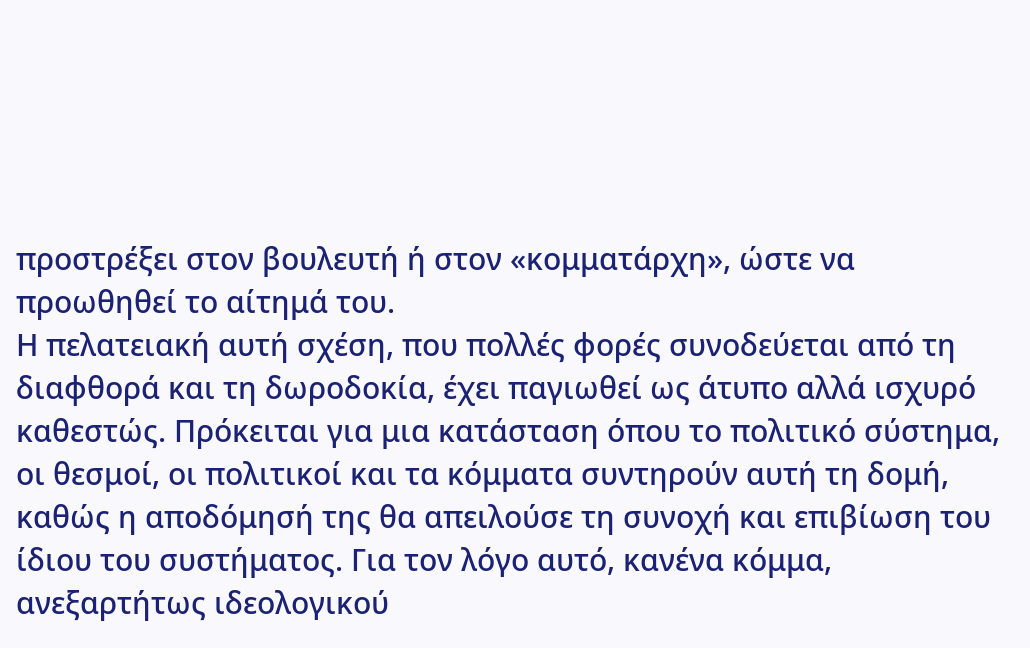προστρέξει στον βουλευτή ή στον «κομματάρχη», ώστε να προωθηθεί το αίτημά του.
Η πελατειακή αυτή σχέση, που πολλές φορές συνοδεύεται από τη διαφθορά και τη δωροδοκία, έχει παγιωθεί ως άτυπο αλλά ισχυρό καθεστώς. Πρόκειται για μια κατάσταση όπου το πολιτικό σύστημα, οι θεσμοί, οι πολιτικοί και τα κόμματα συντηρούν αυτή τη δομή, καθώς η αποδόμησή της θα απειλούσε τη συνοχή και επιβίωση του ίδιου του συστήματος. Για τον λόγο αυτό, κανένα κόμμα, ανεξαρτήτως ιδεολογικού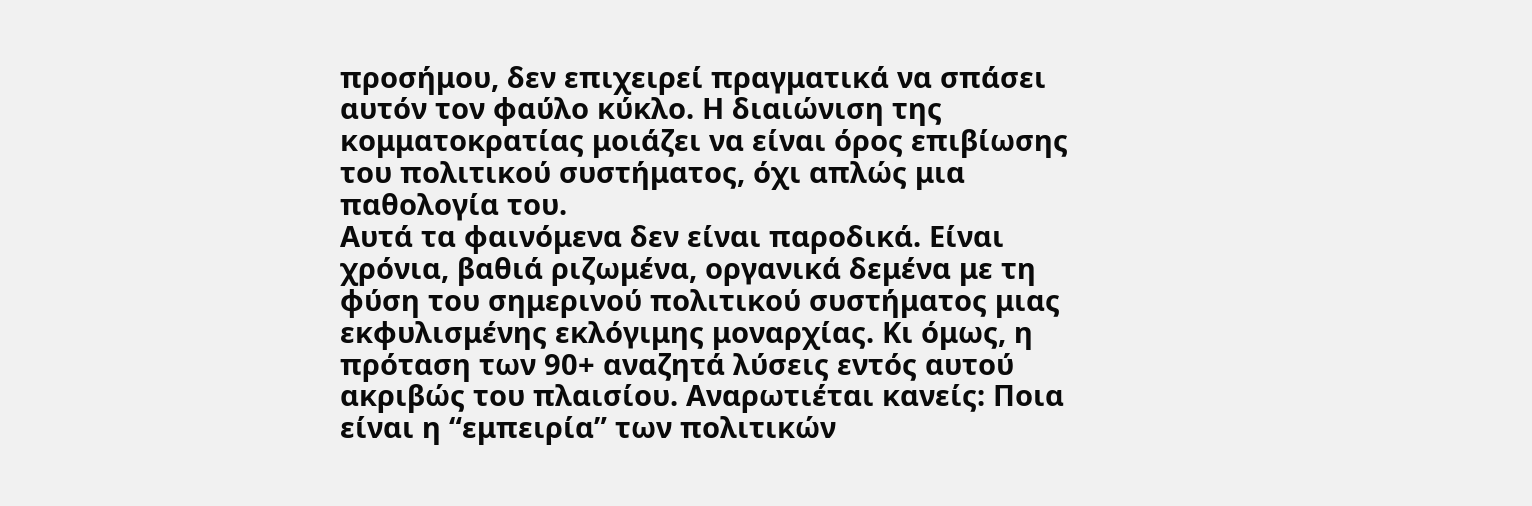προσήμου, δεν επιχειρεί πραγματικά να σπάσει αυτόν τον φαύλο κύκλο. Η διαιώνιση της κομματοκρατίας μοιάζει να είναι όρος επιβίωσης του πολιτικού συστήματος, όχι απλώς μια παθολογία του.
Αυτά τα φαινόμενα δεν είναι παροδικά. Είναι χρόνια, βαθιά ριζωμένα, οργανικά δεμένα με τη φύση του σημερινού πολιτικού συστήματος μιας εκφυλισμένης εκλόγιμης μοναρχίας. Κι όμως, η πρόταση των 90+ αναζητά λύσεις εντός αυτού ακριβώς του πλαισίου. Αναρωτιέται κανείς: Ποια είναι η “εμπειρία” των πολιτικών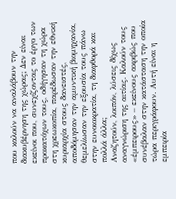που καλούν να αναλάβουν την διακυβέρνηση της χώρας; Δεν είναι εκείνοι που, συνεχίζοντας το έργο των προκατόχων τους, οδήγησαν τη χώρα στη χρεωκοπία, παρέδωσαν την εθνική κυριαρχία στους δανειστές, αποδόμησαν την αμυντική βιομηχανία, θεμελίωσαν την εξουσία τους πάνω στην ευνοιοκρατία, τη διαφθορά και πολλά άλλα;
Αναζητούν, λοιπόν, λύσεις δίχως αναγνώριση της αιτίας. Καλούν τους «έμπειρους» – εκείνους ακριβώς που συνέβαλαν στην κατάσταση την οποία τώρα περιγράφουν. Αυτή είναι η εμπειρία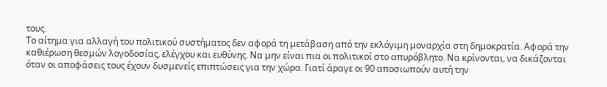τους.
Το αίτημα για αλλαγή του πολιτικού συστήματος δεν αφορά τη μετάβαση από την εκλόγιμη μοναρχία στη δημοκρατία. Αφορά την καθιέρωση θεσμών λογοδοσίας, ελέγχου και ευθύνης. Να μην είναι πια οι πολιτικοί στο απυρόβλητο. Να κρίνονται, να δικάζονται όταν οι αποφάσεις τους έχουν δυσμενείς επιπτώσεις για την χώρα. Γιατί άραγε οι 90 αποσιωπούν αυτή την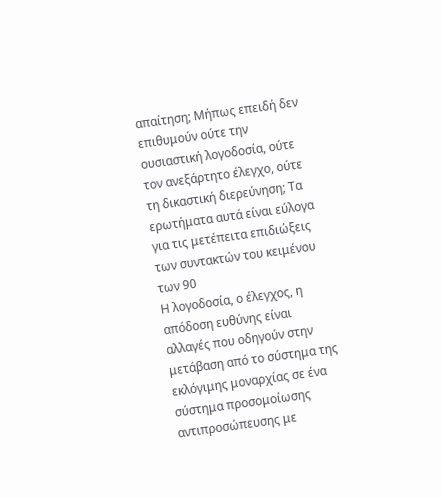απαίτηση; Μήπως επειδή δεν επιθυμούν ούτε την ουσιαστική λογοδοσία, ούτε τον ανεξάρτητο έλεγχο, ούτε τη δικαστική διερεύνηση; Τα ερωτήματα αυτά είναι εύλογα για τις μετέπειτα επιδιώξεις των συντακτών του κειμένου των 90
Η λογοδοσία, ο έλεγχος, η απόδοση ευθύνης είναι αλλαγές που οδηγούν στην μετάβαση από το σύστημα της εκλόγιμης μοναρχίας σε ένα σύστημα προσομοίωσης αντιπροσώπευσης με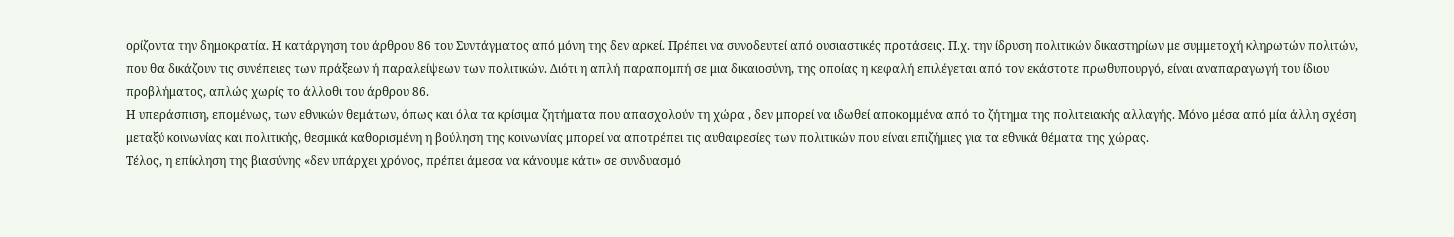ορίζοντα την δημοκρατία. Η κατάργηση του άρθρου 86 του Συντάγματος από μόνη της δεν αρκεί. Πρέπει να συνοδευτεί από ουσιαστικές προτάσεις. Π.χ. την ίδρυση πολιτικών δικαστηρίων με συμμετοχή κληρωτών πολιτών, που θα δικάζουν τις συνέπειες των πράξεων ή παραλείψεων των πολιτικών. Διότι η απλή παραπομπή σε μια δικαιοσύνη, της οποίας η κεφαλή επιλέγεται από τον εκάστοτε πρωθυπουργό, είναι αναπαραγωγή του ίδιου προβλήματος, απλώς χωρίς το άλλοθι του άρθρου 86.
Η υπεράσπιση, επομένως, των εθνικών θεμάτων, όπως και όλα τα κρίσιμα ζητήματα που απασχολούν τη χώρα , δεν μπορεί να ιδωθεί αποκομμένα από το ζήτημα της πολιτειακής αλλαγής. Μόνο μέσα από μία άλλη σχέση μεταξύ κοινωνίας και πολιτικής, θεσμικά καθορισμένη η βούληση της κοινωνίας μπορεί να αποτρέπει τις αυθαιρεσίες των πολιτικών που είναι επιζήμιες για τα εθνικά θέματα της χώρας.
Τέλος, η επίκληση της βιασύνης «δεν υπάρχει χρόνος, πρέπει άμεσα να κάνουμε κάτι» σε συνδυασμό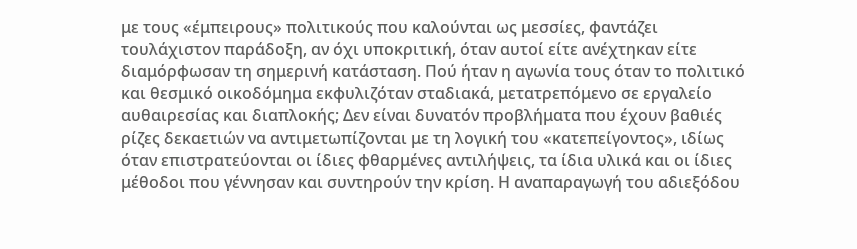με τους «έμπειρους» πολιτικούς που καλούνται ως μεσσίες, φαντάζει τουλάχιστον παράδοξη, αν όχι υποκριτική, όταν αυτοί είτε ανέχτηκαν είτε διαμόρφωσαν τη σημερινή κατάσταση. Πού ήταν η αγωνία τους όταν το πολιτικό και θεσμικό οικοδόμημα εκφυλιζόταν σταδιακά, μετατρεπόμενο σε εργαλείο αυθαιρεσίας και διαπλοκής; Δεν είναι δυνατόν προβλήματα που έχουν βαθιές ρίζες δεκαετιών να αντιμετωπίζονται με τη λογική του «κατεπείγοντος», ιδίως όταν επιστρατεύονται οι ίδιες φθαρμένες αντιλήψεις, τα ίδια υλικά και οι ίδιες μέθοδοι που γέννησαν και συντηρούν την κρίση. Η αναπαραγωγή του αδιεξόδου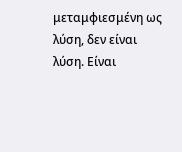μεταμφιεσμένη ως λύση, δεν είναι λύση. Είναι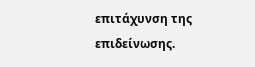επιτάχυνση της επιδείνωσης.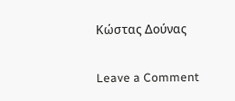Κώστας Δούνας

Leave a Comment